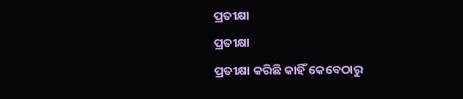ପ୍ରତୀକ୍ଷା
ପ୍ରତୀକ୍ଷା
ପ୍ରତୀକ୍ଷା କରିଛି କାହିଁ କେବେଠାରୁ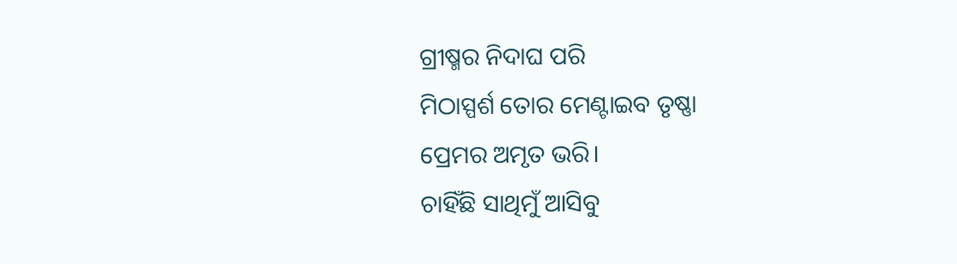ଗ୍ରୀଷ୍ମର ନିଦାଘ ପରି
ମିଠାସ୍ପର୍ଶ ତୋର ମେଣ୍ଟାଇବ ତୃଷ୍ଣା
ପ୍ରେମର ଅମୃତ ଭରି।
ଚାହିଁଛି ସାଥିମୁଁ ଆସିବୁ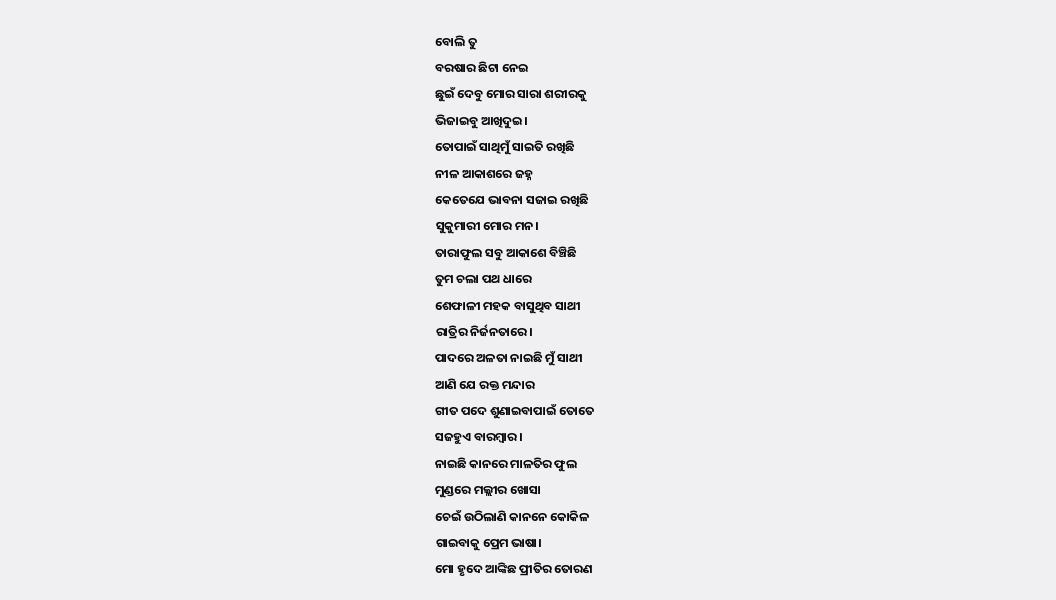ବୋଲି ତୁ
ବରଷାର ଛିଟା ନେଇ
ଛୁଇଁ ଦେବୁ ମୋର ସାରା ଶରୀରକୁ
ଭିଜାଇବୁ ଆଖିଦୁଇ।
ତୋପାଇଁ ସାଥିମୁଁ ସାଇତି ରଖିଛି
ନୀଳ ଆକାଶରେ ଜହ୍ନ
କେତେଯେ ଭାବନା ସଜାଇ ରଖିଛି
ସୁକୁମାରୀ ମୋର ମନ।
ତାରାଫୁଲ ସବୁ ଆକାଶେ ବିଞ୍ଚିଛି
ତୁମ ଚଲା ପଥ ଧାରେ
ଶେଫାଳୀ ମହକ ବାସୁଥିବ ସାଥୀ
ରାତ୍ରିର ନିର୍ଜନତାରେ।
ପାଦରେ ଅଳତା ନାଇଛି ମୁଁ ସାଥୀ
ଆଣି ଯେ ରକ୍ତ ମନ୍ଦାର
ଗୀତ ପଦେ ଶୁଣାଇବାପାଇଁ ତୋତେ
ସଜହୁଏ ବାରମ୍ବାର।
ନାଇଛି କାନରେ ମାଳତିର ଫୁଲ
ମୁଣ୍ଡରେ ମଲ୍ଲୀର ଖୋସା
ଚେଇଁ ଉଠିଲାଣି କାନନେ କୋକିଳ
ଗାଇବାକୁ ପ୍ରେମ ଭାଷା।
ମୋ ହୃଦେ ଆଙ୍କିଛ ପ୍ରୀତିର ତୋରଣ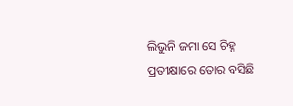ଲିଭୁନି ଜମା ସେ ଚିହ୍ନ
ପ୍ରତୀକ୍ଷାରେ ତୋର ବସିଛି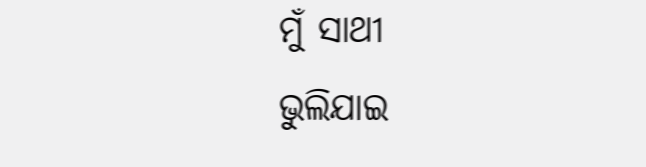ମୁଁ ସାଥୀ
ଭୁଲିଯାଇ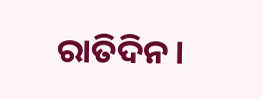ରାତିଦିନ।